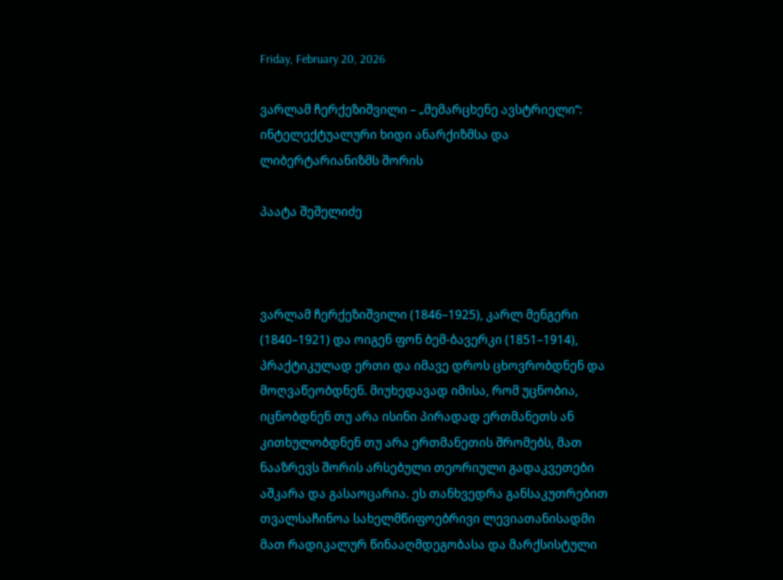Friday, February 20, 2026

ვარლამ ჩერქეზიშვილი – „მემარცხენე ავსტრიელი“: ინტელექტუალური ხიდი ანარქიზმსა და ლიბერტარიანიზმს შორის

პაატა შეშელიძე



ვარლამ ჩერქეზიშვილი (1846–1925), კარლ მენგერი (1840–1921) და ოიგენ ფონ ბემ-ბავერკი (1851–1914), პრაქტიკულად ერთი და იმავე დროს ცხოვრობდნენ და მოღვაწეობდნენ. მიუხედავად იმისა, რომ უცნობია, იცნობდნენ თუ არა ისინი პირადად ერთმანეთს ან კითხულობდნენ თუ არა ერთმანეთის შრომებს, მათ ნააზრევს შორის არსებული თეორიული გადაკვეთები აშკარა და გასაოცარია. ეს თანხვედრა განსაკუთრებით თვალსაჩინოა სახელმწიფოებრივი ლევიათანისადმი მათ რადიკალურ წინააღმდეგობასა და მარქსისტული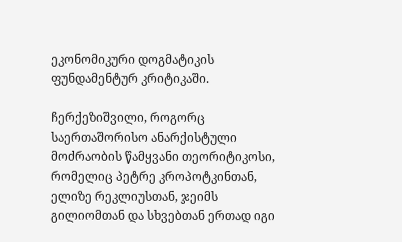ეკონომიკური დოგმატიკის ფუნდამენტურ კრიტიკაში.

ჩერქეზიშვილი, როგორც საერთაშორისო ანარქისტული მოძრაობის წამყვანი თეორიტიკოსი, რომელიც პეტრე კროპოტკინთან, ელიზე რეკლიუსთან, ჯეიმს გილიომთან და სხვებთან ერთად იგი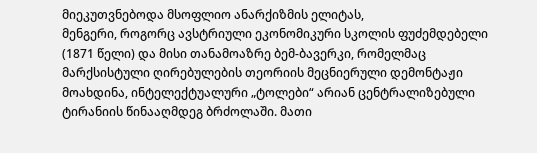მიეკუთვნებოდა მსოფლიო ანარქიზმის ელიტას,
მენგერი, როგორც ავსტრიული ეკონომიკური სკოლის ფუძემდებელი (1871 წელი) და მისი თანამოაზრე ბემ-ბავერკი, რომელმაც მარქსისტული ღირებულების თეორიის მეცნიერული დემონტაჟი მოახდინა, ინტელექტუალური „ტოლები“ არიან ცენტრალიზებული ტირანიის წინააღმდეგ ბრძოლაში. მათი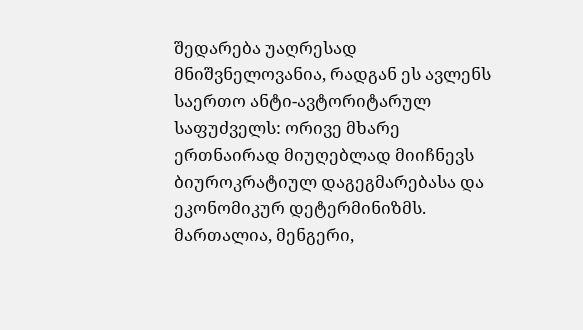შედარება უაღრესად მნიშვნელოვანია, რადგან ეს ავლენს საერთო ანტი-ავტორიტარულ საფუძველს: ორივე მხარე ერთნაირად მიუღებლად მიიჩნევს ბიუროკრატიულ დაგეგმარებასა და ეკონომიკურ დეტერმინიზმს. მართალია, მენგერი,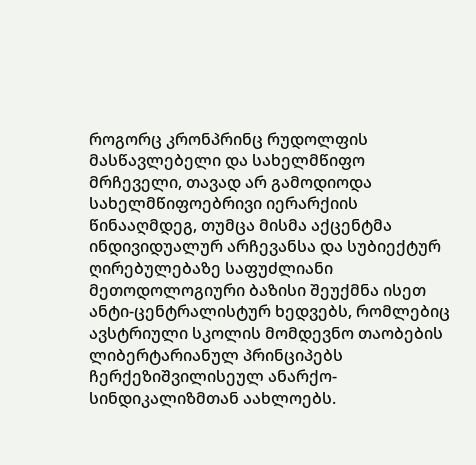როგორც კრონპრინც რუდოლფის მასწავლებელი და სახელმწიფო მრჩეველი, თავად არ გამოდიოდა სახელმწიფოებრივი იერარქიის წინააღმდეგ, თუმცა მისმა აქცენტმა ინდივიდუალურ არჩევანსა და სუბიექტურ ღირებულებაზე საფუძლიანი მეთოდოლოგიური ბაზისი შეუქმნა ისეთ ანტი-ცენტრალისტურ ხედვებს, რომლებიც ავსტრიული სკოლის მომდევნო თაობების ლიბერტარიანულ პრინციპებს ჩერქეზიშვილისეულ ანარქო-სინდიკალიზმთან აახლოებს.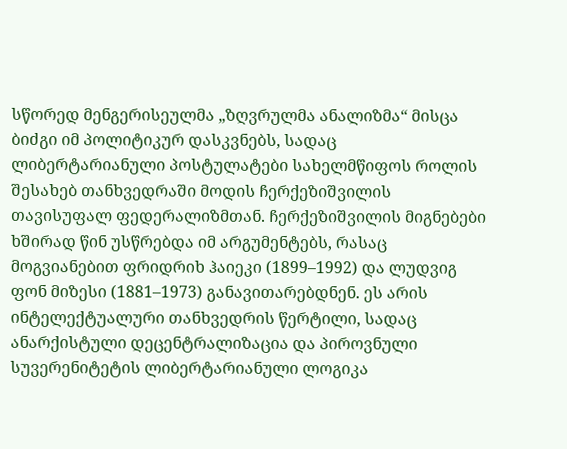სწორედ მენგერისეულმა „ზღვრულმა ანალიზმა“ მისცა ბიძგი იმ პოლიტიკურ დასკვნებს, სადაც ლიბერტარიანული პოსტულატები სახელმწიფოს როლის შესახებ თანხვედრაში მოდის ჩერქეზიშვილის თავისუფალ ფედერალიზმთან. ჩერქეზიშვილის მიგნებები ხშირად წინ უსწრებდა იმ არგუმენტებს, რასაც მოგვიანებით ფრიდრიხ ჰაიეკი (1899–1992) და ლუდვიგ ფონ მიზესი (1881–1973) განავითარებდნენ. ეს არის ინტელექტუალური თანხვედრის წერტილი, სადაც ანარქისტული დეცენტრალიზაცია და პიროვნული სუვერენიტეტის ლიბერტარიანული ლოგიკა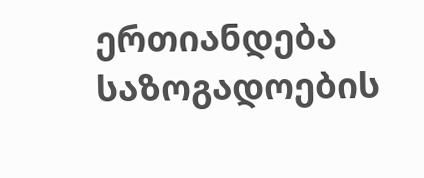ერთიანდება საზოგადოების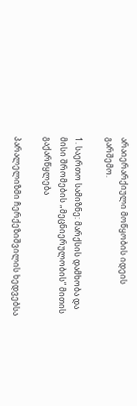არაიერარქიული მოწყობის იდეის გარშემო.

1. საერთო სამიზნე: მარქსის დამხობა და მისი შრომების „მეცნიერულობის“ მითის გაქარწყლება

პარალელიზმი ჩერქეზიშვილის ხედვებსა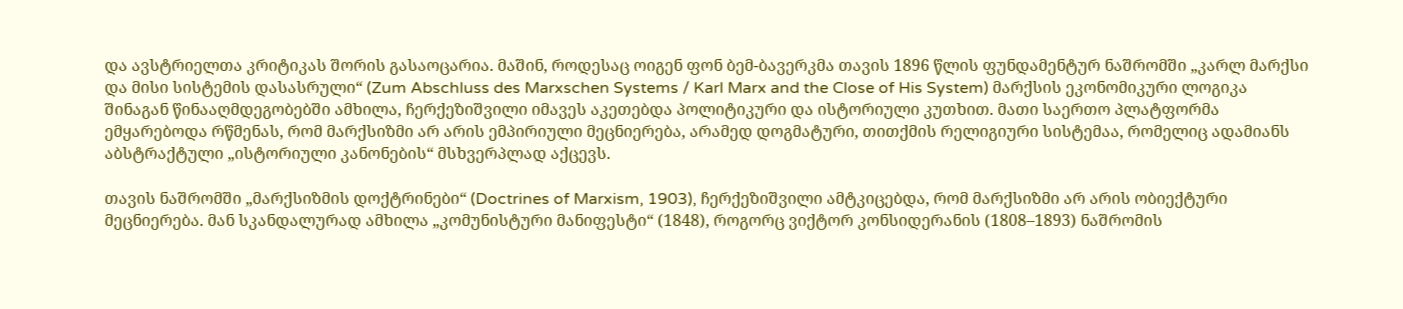და ავსტრიელთა კრიტიკას შორის გასაოცარია. მაშინ, როდესაც ოიგენ ფონ ბემ-ბავერკმა თავის 1896 წლის ფუნდამენტურ ნაშრომში „კარლ მარქსი და მისი სისტემის დასასრული“ (Zum Abschluss des Marxschen Systems / Karl Marx and the Close of His System) მარქსის ეკონომიკური ლოგიკა შინაგან წინააღმდეგობებში ამხილა, ჩერქეზიშვილი იმავეს აკეთებდა პოლიტიკური და ისტორიული კუთხით. მათი საერთო პლატფორმა ემყარებოდა რწმენას, რომ მარქსიზმი არ არის ემპირიული მეცნიერება, არამედ დოგმატური, თითქმის რელიგიური სისტემაა, რომელიც ადამიანს აბსტრაქტული „ისტორიული კანონების“ მსხვერპლად აქცევს.

თავის ნაშრომში „მარქსიზმის დოქტრინები“ (Doctrines of Marxism, 1903), ჩერქეზიშვილი ამტკიცებდა, რომ მარქსიზმი არ არის ობიექტური მეცნიერება. მან სკანდალურად ამხილა „კომუნისტური მანიფესტი“ (1848), როგორც ვიქტორ კონსიდერანის (1808–1893) ნაშრომის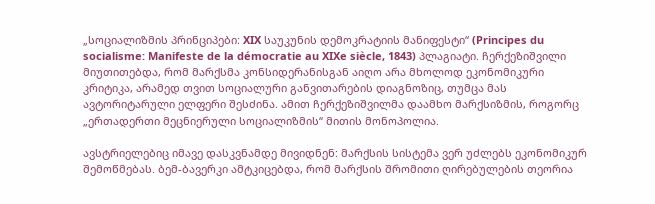„სოციალიზმის პრინციპები: XIX საუკუნის დემოკრატიის მანიფესტი“ (Principes du socialisme: Manifeste de la démocratie au XIXe siècle, 1843) პლაგიატი. ჩერქეზიშვილი მიუთითებდა, რომ მარქსმა კონსიდერანისგან აიღო არა მხოლოდ ეკონომიკური კრიტიკა, არამედ თვით სოციალური განვითარების დიაგნოზიც, თუმცა მას ავტორიტარული ელფერი შესძინა. ამით ჩერქეზიშვილმა დაამხო მარქსიზმის, როგორც „ერთადერთი მეცნიერული სოციალიზმის“ მითის მონოპოლია.

ავსტრიელებიც იმავე დასკვნამდე მივიდნენ: მარქსის სისტემა ვერ უძლებს ეკონომიკურ შემოწმებას. ბემ-ბავერკი ამტკიცებდა, რომ მარქსის შრომითი ღირებულების თეორია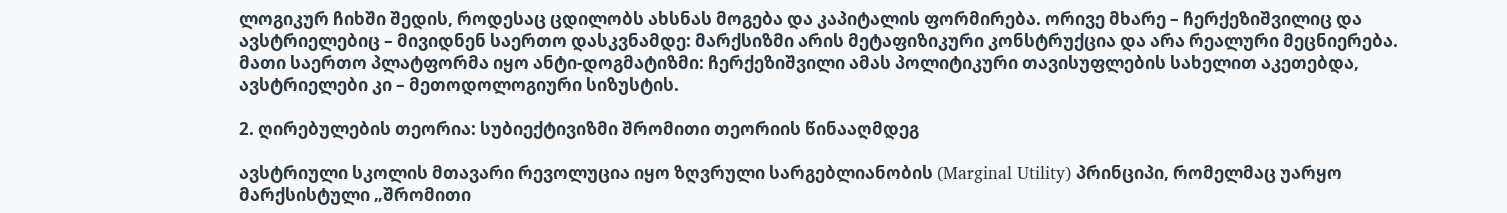ლოგიკურ ჩიხში შედის, როდესაც ცდილობს ახსნას მოგება და კაპიტალის ფორმირება. ორივე მხარე – ჩერქეზიშვილიც და ავსტრიელებიც – მივიდნენ საერთო დასკვნამდე: მარქსიზმი არის მეტაფიზიკური კონსტრუქცია და არა რეალური მეცნიერება. მათი საერთო პლატფორმა იყო ანტი-დოგმატიზმი: ჩერქეზიშვილი ამას პოლიტიკური თავისუფლების სახელით აკეთებდა, ავსტრიელები კი – მეთოდოლოგიური სიზუსტის.

2. ღირებულების თეორია: სუბიექტივიზმი შრომითი თეორიის წინააღმდეგ

ავსტრიული სკოლის მთავარი რევოლუცია იყო ზღვრული სარგებლიანობის (Marginal Utility) პრინციპი, რომელმაც უარყო მარქსისტული „შრომითი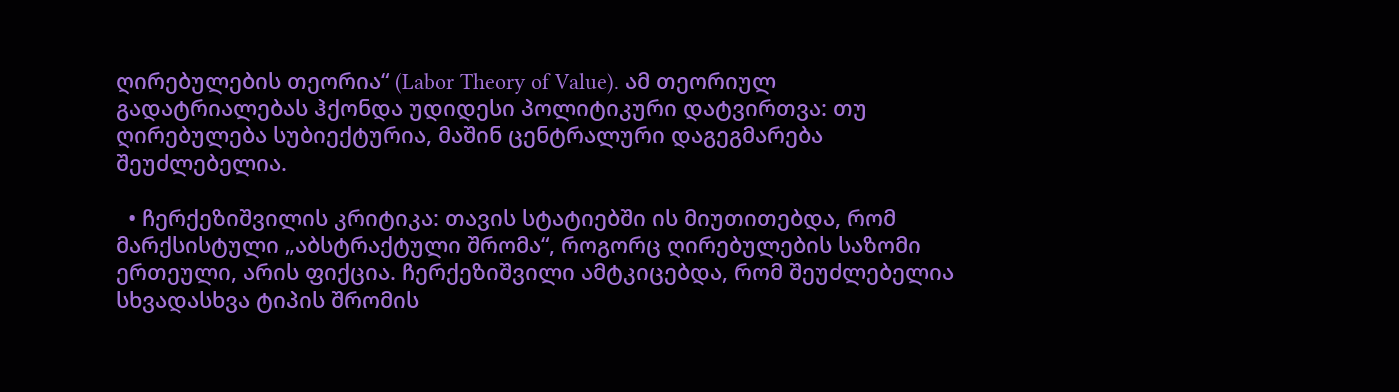ღირებულების თეორია“ (Labor Theory of Value). ამ თეორიულ გადატრიალებას ჰქონდა უდიდესი პოლიტიკური დატვირთვა: თუ ღირებულება სუბიექტურია, მაშინ ცენტრალური დაგეგმარება შეუძლებელია.

  • ჩერქეზიშვილის კრიტიკა: თავის სტატიებში ის მიუთითებდა, რომ მარქსისტული „აბსტრაქტული შრომა“, როგორც ღირებულების საზომი ერთეული, არის ფიქცია. ჩერქეზიშვილი ამტკიცებდა, რომ შეუძლებელია სხვადასხვა ტიპის შრომის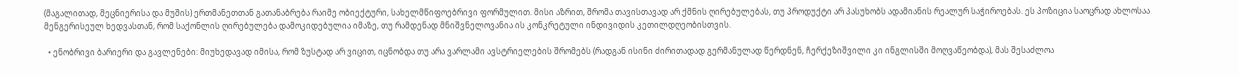(მაგალითად, მეცნიერისა და მუშის) ერთმანეთთან გათანაბრება რაიმე ობიექტური, სახელმწიფოებრივი ფორმულით. მისი აზრით, შრომა თავისთავად არ ქმნის ღირებულებას, თუ პროდუქტი არ პასუხობს ადამიანის რეალურ საჭიროებას. ეს პოზიცია საოცრად ახლოსაა მენგერისეულ ხედვასთან, რომ საქონლის ღირებულება დამოკიდებულია იმაზე, თუ რამდენად მნიშვნელოვანია ის კონკრეტული ინდივიდის კეთილდღეობისთვის.

  • ენობრივი ბარიერი და გავლენები: მიუხედავად იმისა, რომ ზუსტად არ ვიცით, იცნობდა თუ არა ვარლამი ავსტრიელების შრომებს (რადგან ისინი ძირითადად გერმანულად წერდნენ, ჩერქეზიშვილი კი ინგლისში მოღვაწეობდა), მას შესაძლოა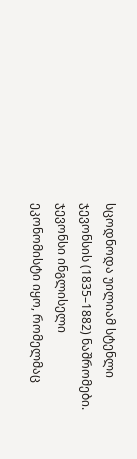სცოდნოდა უილიამ სტენლი ჯევონსის (1835–1882) ნაშრომები. ჯევონსი ინგლისელი ეკონომისტი იყო, რომელმაც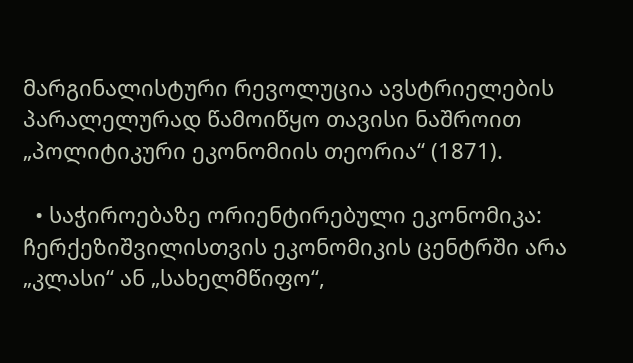მარგინალისტური რევოლუცია ავსტრიელების პარალელურად წამოიწყო თავისი ნაშროით „პოლიტიკური ეკონომიის თეორია“ (1871).

  • საჭიროებაზე ორიენტირებული ეკონომიკა: ჩერქეზიშვილისთვის ეკონომიკის ცენტრში არა „კლასი“ ან „სახელმწიფო“,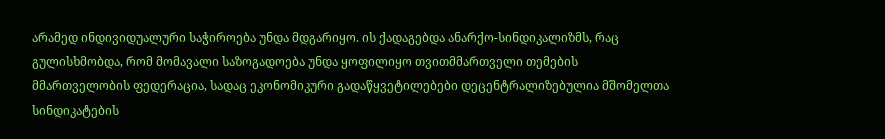არამედ ინდივიდუალური საჭიროება უნდა მდგარიყო. ის ქადაგებდა ანარქო-სინდიკალიზმს, რაც გულისხმობდა, რომ მომავალი საზოგადოება უნდა ყოფილიყო თვითმმართველი თემების მმართველობის ფედერაცია, სადაც ეკონომიკური გადაწყვეტილებები დეცენტრალიზებულია მშომელთა სინდიკატების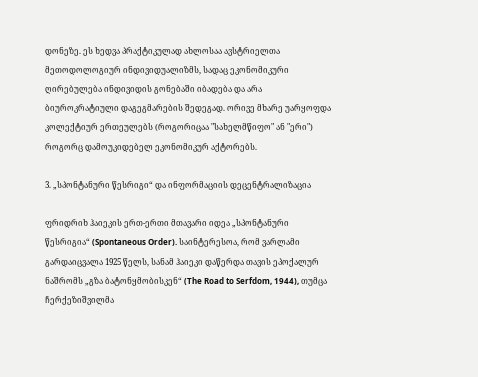დონეზე. ეს ხედვა პრაქტიკულად ახლოსაა ავსტრიელთა მეთოდოლოგიურ ინდივიდუალიზმს, სადაც ეკონომიკური ღირებულება ინდივიდის გონებაში იბადება და არა ბიუროკრატიული დაგეგმარების შედეგად. ორივე მხარე უარყოფდა კოლექტიურ ერთეულებს (როგორიცაა "სახელმწიფო" ან "ერი") როგორც დამოუკიდებელ ეკონომიკურ აქტორებს.

3. „სპონტანური წესრიგი“ და ინფორმაციის დეცენტრალიზაცია

ფრიდრიხ ჰაიეკის ერთ-ერთი მთავარი იდეა „სპონტანური წესრიგია“ (Spontaneous Order). საინტერესოა, რომ ვარლამი გარდაიცვალა 1925 წელს, სანამ ჰაიეკი დაწერდა თავის ეპოქალურ ნაშრომს „გზა ბატონყმობისკენ“ (The Road to Serfdom, 1944), თუმცა ჩერქეზიშვილმა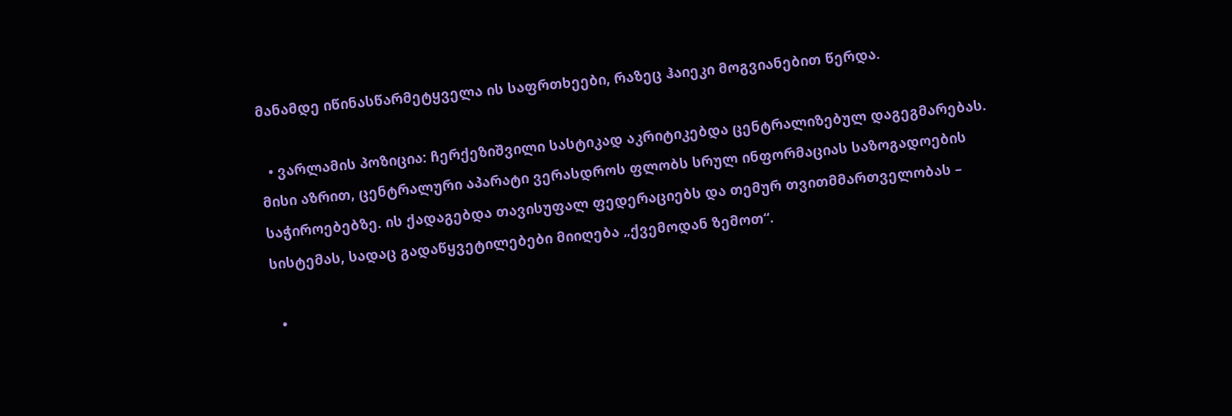მანამდე იწინასწარმეტყველა ის საფრთხეები, რაზეც ჰაიეკი მოგვიანებით წერდა.

  • ვარლამის პოზიცია: ჩერქეზიშვილი სასტიკად აკრიტიკებდა ცენტრალიზებულ დაგეგმარებას. მისი აზრით, ცენტრალური აპარატი ვერასდროს ფლობს სრულ ინფორმაციას საზოგადოების საჭიროებებზე. ის ქადაგებდა თავისუფალ ფედერაციებს და თემურ თვითმმართველობას – სისტემას, სადაც გადაწყვეტილებები მიიღება „ქვემოდან ზემოთ“.

  •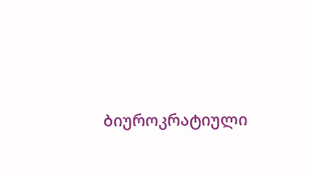ბიუროკრატიული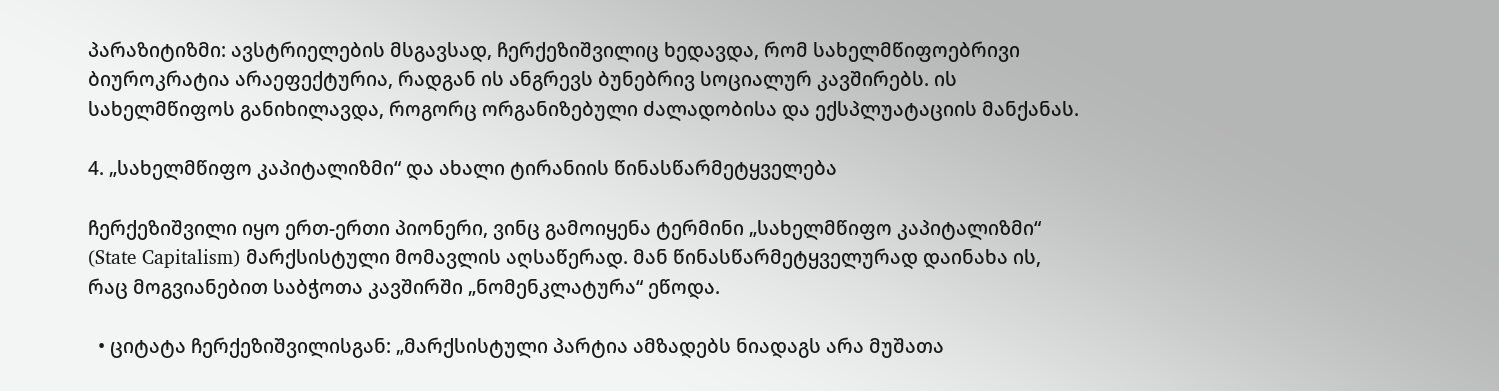პარაზიტიზმი: ავსტრიელების მსგავსად, ჩერქეზიშვილიც ხედავდა, რომ სახელმწიფოებრივი ბიუროკრატია არაეფექტურია, რადგან ის ანგრევს ბუნებრივ სოციალურ კავშირებს. ის სახელმწიფოს განიხილავდა, როგორც ორგანიზებული ძალადობისა და ექსპლუატაციის მანქანას.

4. „სახელმწიფო კაპიტალიზმი“ და ახალი ტირანიის წინასწარმეტყველება

ჩერქეზიშვილი იყო ერთ-ერთი პიონერი, ვინც გამოიყენა ტერმინი „სახელმწიფო კაპიტალიზმი“ (State Capitalism) მარქსისტული მომავლის აღსაწერად. მან წინასწარმეტყველურად დაინახა ის, რაც მოგვიანებით საბჭოთა კავშირში „ნომენკლატურა“ ეწოდა.

  • ციტატა ჩერქეზიშვილისგან: „მარქსისტული პარტია ამზადებს ნიადაგს არა მუშათა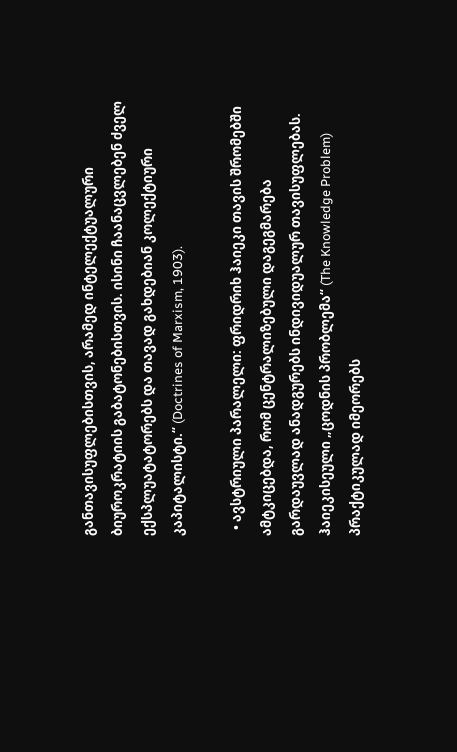განთავისუფლებისთვის, არამედ ინტელექტუალური ბიუროკრატიის გაბატონებისთვის. ისინი ჩაანაცვლებენ ძველ ექსპლუატატორებს და თავად გახდებიან კოლექტიური კაპიტალისტი.“ (Doctrines of Marxism, 1903).

  • ავსტრიული პარალელი: ფრიდრიხ ჰაიეკი თავის შრომებში ამტკიცებდა, რომ ცენტრალიზებული დაგეგმარება გარდაუვლად ანადგურებს ინდივიდუალურ თავისუფლებას. ჰაიეკისეული „ცოდნის პრობლემა“ (The Knowledge Problem) პრაქტიკულად იმეორებს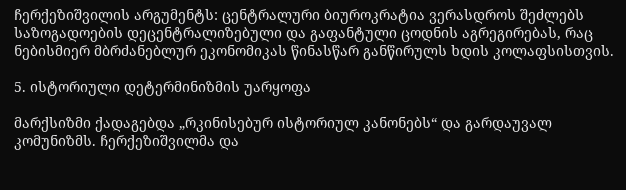ჩერქეზიშვილის არგუმენტს: ცენტრალური ბიუროკრატია ვერასდროს შეძლებს საზოგადოების დეცენტრალიზებული და გაფანტული ცოდნის აგრეგირებას, რაც ნებისმიერ მბრძანებლურ ეკონომიკას წინასწარ განწირულს ხდის კოლაფსისთვის.

5. ისტორიული დეტერმინიზმის უარყოფა

მარქსიზმი ქადაგებდა „რკინისებურ ისტორიულ კანონებს“ და გარდაუვალ კომუნიზმს. ჩერქეზიშვილმა და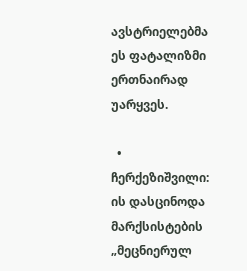ავსტრიელებმა ეს ფატალიზმი ერთნაირად უარყვეს.

  • ჩერქეზიშვილი: ის დასცინოდა მარქსისტების „მეცნიერულ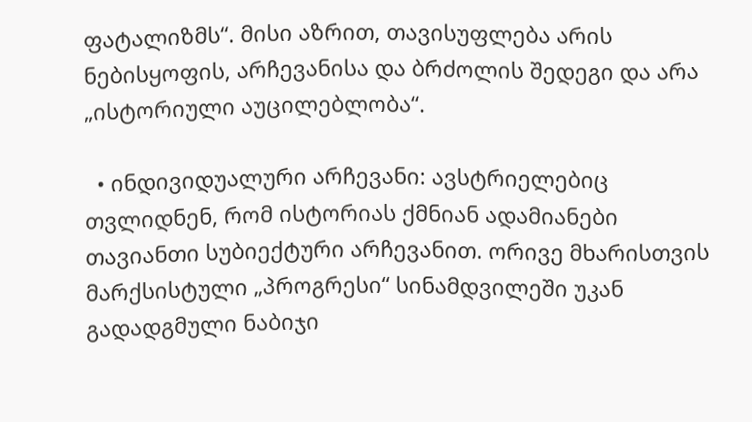ფატალიზმს“. მისი აზრით, თავისუფლება არის ნებისყოფის, არჩევანისა და ბრძოლის შედეგი და არა „ისტორიული აუცილებლობა“.

  • ინდივიდუალური არჩევანი: ავსტრიელებიც თვლიდნენ, რომ ისტორიას ქმნიან ადამიანები თავიანთი სუბიექტური არჩევანით. ორივე მხარისთვის მარქსისტული „პროგრესი“ სინამდვილეში უკან გადადგმული ნაბიჯი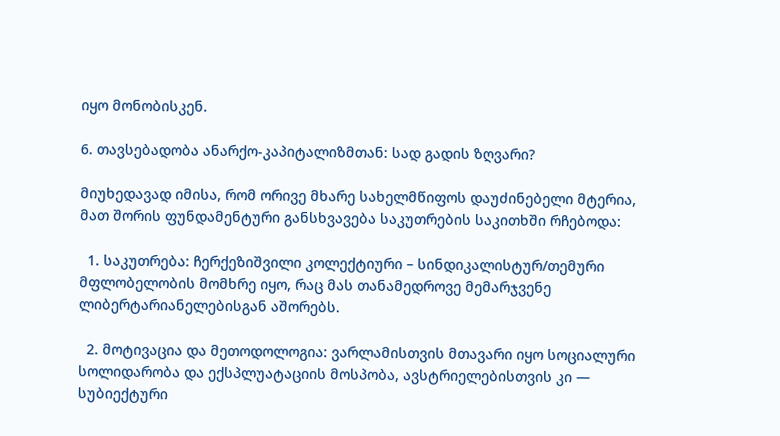იყო მონობისკენ.

6. თავსებადობა ანარქო-კაპიტალიზმთან: სად გადის ზღვარი?

მიუხედავად იმისა, რომ ორივე მხარე სახელმწიფოს დაუძინებელი მტერია, მათ შორის ფუნდამენტური განსხვავება საკუთრების საკითხში რჩებოდა:

  1. საკუთრება: ჩერქეზიშვილი კოლექტიური – სინდიკალისტურ/თემური მფლობელობის მომხრე იყო, რაც მას თანამედროვე მემარჯვენე ლიბერტარიანელებისგან აშორებს.

  2. მოტივაცია და მეთოდოლოგია: ვარლამისთვის მთავარი იყო სოციალური სოლიდარობა და ექსპლუატაციის მოსპობა, ავსტრიელებისთვის კი — სუბიექტური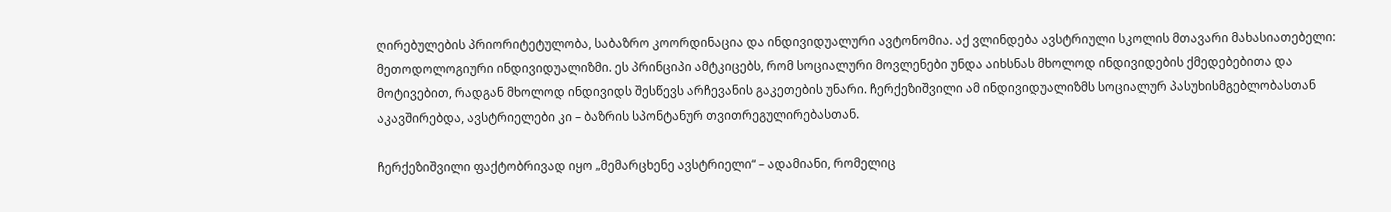ღირებულების პრიორიტეტულობა, საბაზრო კოორდინაცია და ინდივიდუალური ავტონომია. აქ ვლინდება ავსტრიული სკოლის მთავარი მახასიათებელი: მეთოდოლოგიური ინდივიდუალიზმი. ეს პრინციპი ამტკიცებს, რომ სოციალური მოვლენები უნდა აიხსნას მხოლოდ ინდივიდების ქმედებებითა და მოტივებით, რადგან მხოლოდ ინდივიდს შესწევს არჩევანის გაკეთების უნარი. ჩერქეზიშვილი ამ ინდივიდუალიზმს სოციალურ პასუხისმგებლობასთან აკავშირებდა, ავსტრიელები კი – ბაზრის სპონტანურ თვითრეგულირებასთან.

ჩერქეზიშვილი ფაქტობრივად იყო „მემარცხენე ავსტრიელი“ – ადამიანი, რომელიც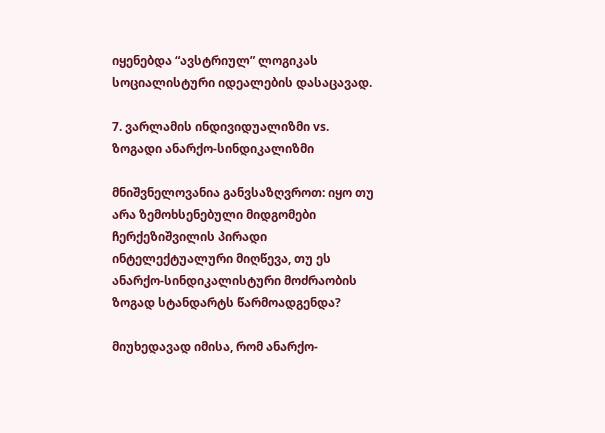იყენებდა “ავსტრიულ” ლოგიკას სოციალისტური იდეალების დასაცავად.

7. ვარლამის ინდივიდუალიზმი vs. ზოგადი ანარქო-სინდიკალიზმი

მნიშვნელოვანია განვსაზღვროთ: იყო თუ არა ზემოხსენებული მიდგომები ჩერქეზიშვილის პირადი ინტელექტუალური მიღწევა, თუ ეს ანარქო-სინდიკალისტური მოძრაობის ზოგად სტანდარტს წარმოადგენდა?

მიუხედავად იმისა, რომ ანარქო-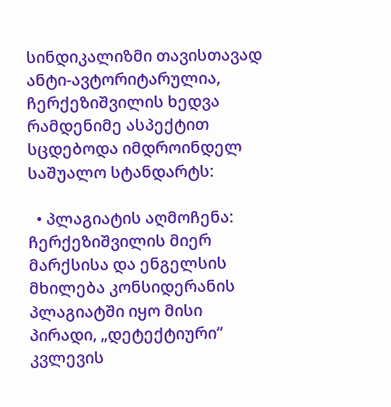სინდიკალიზმი თავისთავად ანტი-ავტორიტარულია, ჩერქეზიშვილის ხედვა რამდენიმე ასპექტით სცდებოდა იმდროინდელ საშუალო სტანდარტს:

  • პლაგიატის აღმოჩენა: ჩერქეზიშვილის მიერ მარქსისა და ენგელსის მხილება კონსიდერანის პლაგიატში იყო მისი პირადი, „დეტექტიური“ კვლევის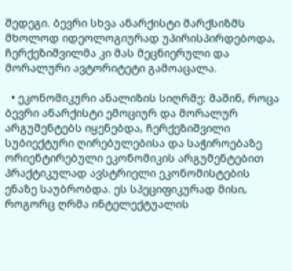შედეგი. ბევრი სხვა ანარქისტი მარქსიზმს მხოლოდ იდეოლოგიურად უპირისპირდებოდა, ჩერქეზიშვილმა კი მას მეცნიერული და მორალური ავტორიტეტი გამოაცალა.

  • ეკონომიკური ანალიზის სიღრმე: მაშინ, როცა ბევრი ანარქისტი ემოციურ და მორალურ არგუმენტებს იყენებდა, ჩერქეზიშვილი სუბიექტური ღირებულებისა და საჭიროებაზე ორიენტირებული ეკონომიკის არგუმენტებით პრაქტიკულად ავსტრიელი ეკონომისტების ენაზე საუბრობდა. ეს სპეციფიკურად მისი, როგორც ღრმა ინტელექტუალის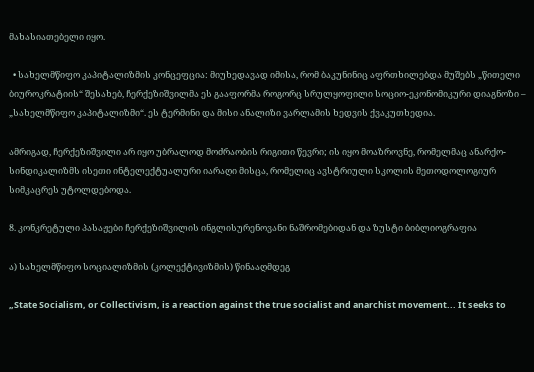მახასიათებელი იყო.

  • სახელმწიფო კაპიტალიზმის კონცეფცია: მიუხედავად იმისა, რომ ბაკუნინიც აფრთხილებდა მუშებს „წითელი ბიუროკრატიის“ შესახებ, ჩერქეზიშვილმა ეს გააფორმა როგორც სრულყოფილი სოციო-ეკონომიკური დიაგნოზი – „სახელმწიფო კაპიტალიზმი“. ეს ტერმინი და მისი ანალიზი ვარლამის ხედვის ქვაკუთხედია.

ამრიგად, ჩერქეზიშვილი არ იყო უბრალოდ მოძრაობის რიგითი წევრი; ის იყო მოაზროვნე, რომელმაც ანარქო-სინდიკალიზმს ისეთი ინტელექტუალური იარაღი მისცა, რომელიც ავსტრიული სკოლის მეთოდოლოგიურ სიმკაცრეს უტოლდებოდა.

8. კონკრეტული პასაჟები ჩერქეზიშვილის ინგლისურენოვანი ნაშრომებიდან და ზუსტი ბიბლიოგრაფია

ა) სახელმწიფო სოციალიზმის (კოლექტივიზმის) წინააღმდეგ

„State Socialism, or Collectivism, is a reaction against the true socialist and anarchist movement... It seeks to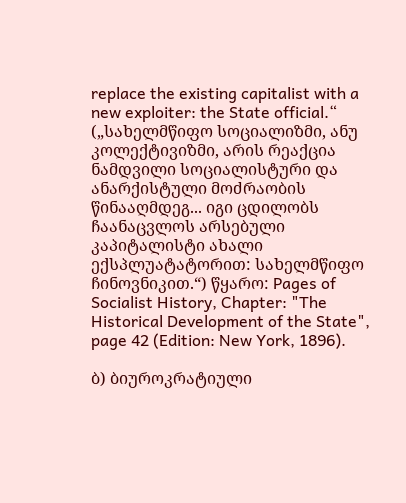replace the existing capitalist with a new exploiter: the State official.“ („სახელმწიფო სოციალიზმი, ანუ კოლექტივიზმი, არის რეაქცია ნამდვილი სოციალისტური და ანარქისტული მოძრაობის წინააღმდეგ... იგი ცდილობს ჩაანაცვლოს არსებული კაპიტალისტი ახალი ექსპლუატატორით: სახელმწიფო ჩინოვნიკით.“) წყარო: Pages of Socialist History, Chapter: "The Historical Development of the State", page 42 (Edition: New York, 1896).

ბ) ბიუროკრატიული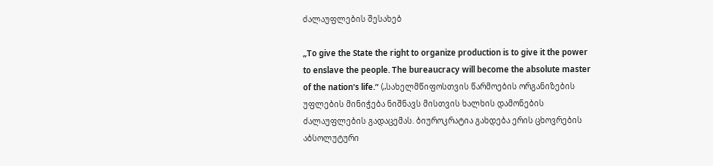ძალაუფლების შესახებ

„To give the State the right to organize production is to give it the power to enslave the people. The bureaucracy will become the absolute master of the nation's life.“ („სახელმწიფოსთვის წარმოების ორგანიზების უფლების მინიჭება ნიშნავს მისთვის ხალხის დამონების ძალაუფლების გადაცემას. ბიუროკრატია გახდება ერის ცხოვრების აბსოლუტური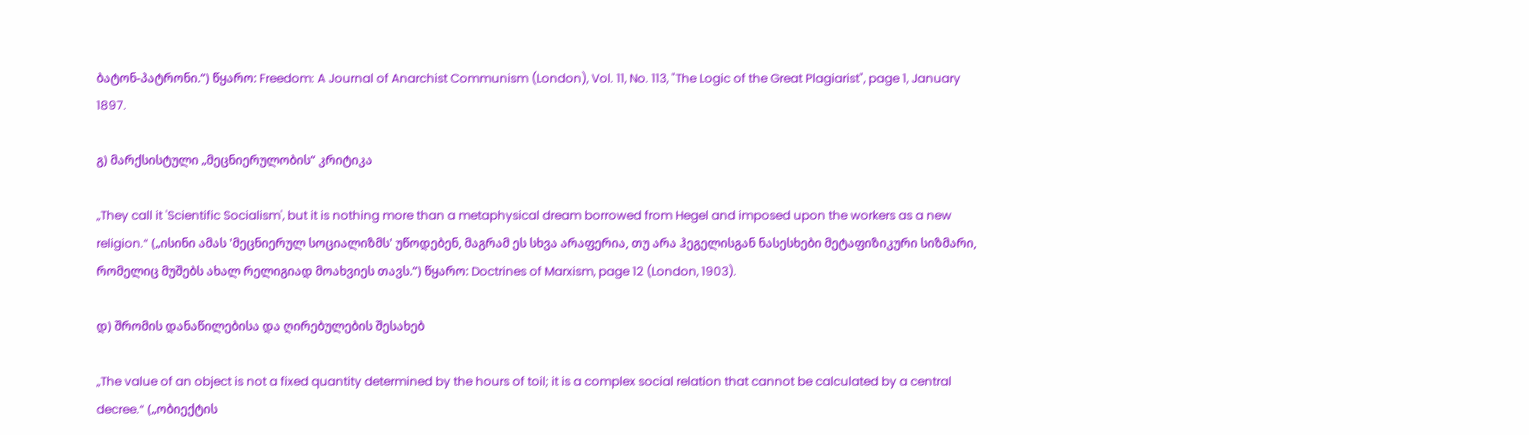ბატონ-პატრონი.“) წყარო: Freedom: A Journal of Anarchist Communism (London), Vol. 11, No. 113, "The Logic of the Great Plagiarist", page 1, January 1897.

გ) მარქსისტული „მეცნიერულობის“ კრიტიკა

„They call it 'Scientific Socialism', but it is nothing more than a metaphysical dream borrowed from Hegel and imposed upon the workers as a new religion.“ („ისინი ამას 'მეცნიერულ სოციალიზმს' უწოდებენ, მაგრამ ეს სხვა არაფერია, თუ არა ჰეგელისგან ნასესხები მეტაფიზიკური სიზმარი, რომელიც მუშებს ახალ რელიგიად მოახვიეს თავს.“) წყარო: Doctrines of Marxism, page 12 (London, 1903).

დ) შრომის დანაწილებისა და ღირებულების შესახებ

„The value of an object is not a fixed quantity determined by the hours of toil; it is a complex social relation that cannot be calculated by a central decree.“ („ობიექტის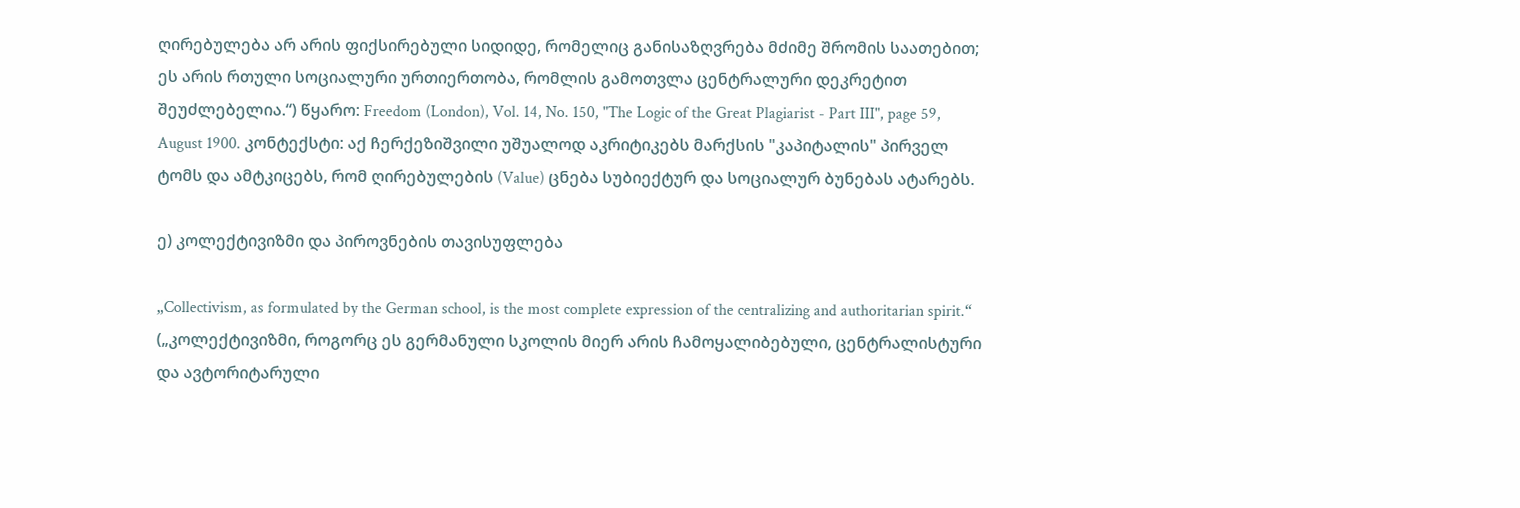ღირებულება არ არის ფიქსირებული სიდიდე, რომელიც განისაზღვრება მძიმე შრომის საათებით; ეს არის რთული სოციალური ურთიერთობა, რომლის გამოთვლა ცენტრალური დეკრეტით შეუძლებელია.“) წყარო: Freedom (London), Vol. 14, No. 150, "The Logic of the Great Plagiarist - Part III", page 59, August 1900. კონტექსტი: აქ ჩერქეზიშვილი უშუალოდ აკრიტიკებს მარქსის "კაპიტალის" პირველ ტომს და ამტკიცებს, რომ ღირებულების (Value) ცნება სუბიექტურ და სოციალურ ბუნებას ატარებს.

ე) კოლექტივიზმი და პიროვნების თავისუფლება

„Collectivism, as formulated by the German school, is the most complete expression of the centralizing and authoritarian spirit.“ („კოლექტივიზმი, როგორც ეს გერმანული სკოლის მიერ არის ჩამოყალიბებული, ცენტრალისტური და ავტორიტარული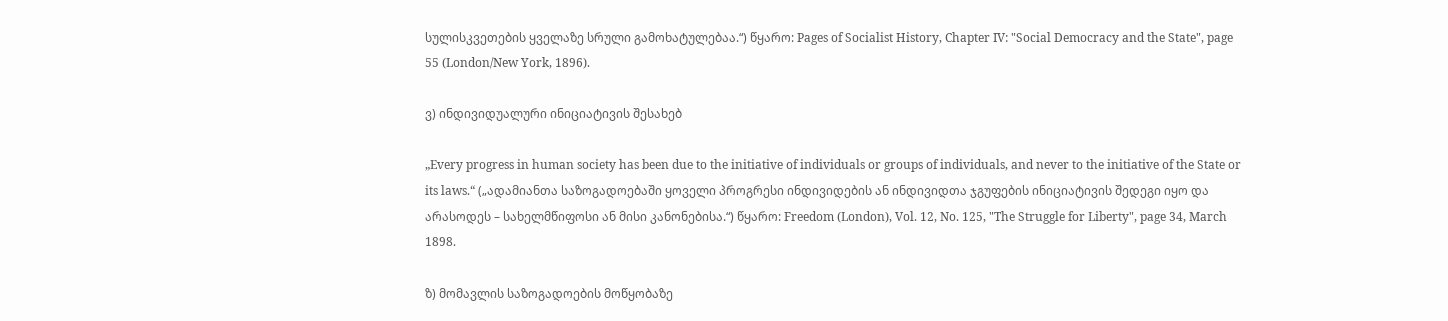სულისკვეთების ყველაზე სრული გამოხატულებაა.“) წყარო: Pages of Socialist History, Chapter IV: "Social Democracy and the State", page 55 (London/New York, 1896).

ვ) ინდივიდუალური ინიციატივის შესახებ

„Every progress in human society has been due to the initiative of individuals or groups of individuals, and never to the initiative of the State or its laws.“ („ადამიანთა საზოგადოებაში ყოველი პროგრესი ინდივიდების ან ინდივიდთა ჯგუფების ინიციატივის შედეგი იყო და არასოდეს – სახელმწიფოსი ან მისი კანონებისა.“) წყარო: Freedom (London), Vol. 12, No. 125, "The Struggle for Liberty", page 34, March 1898.

ზ) მომავლის საზოგადოების მოწყობაზე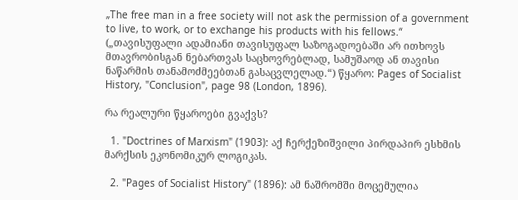„The free man in a free society will not ask the permission of a government to live, to work, or to exchange his products with his fellows.“ („თავისუფალი ადამიანი თავისუფალ საზოგადოებაში არ ითხოვს მთავრობისგან ნებართვას საცხოვრებლად, სამუშაოდ ან თავისი ნაწარმის თანამოძმეებთან გასაცვლელად.“) წყარო: Pages of Socialist History, "Conclusion", page 98 (London, 1896).

რა რეალური წყაროები გვაქვს?

  1. "Doctrines of Marxism" (1903): აქ ჩერქეზიშვილი პირდაპირ ესხმის მარქსის ეკონომიკურ ლოგიკას.

  2. "Pages of Socialist History" (1896): ამ ნაშრომში მოცემულია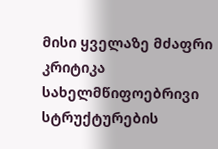მისი ყველაზე მძაფრი კრიტიკა სახელმწიფოებრივი სტრუქტურების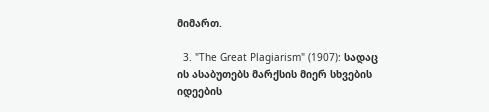მიმართ.

  3. "The Great Plagiarism" (1907): სადაც ის ასაბუთებს მარქსის მიერ სხვების იდეების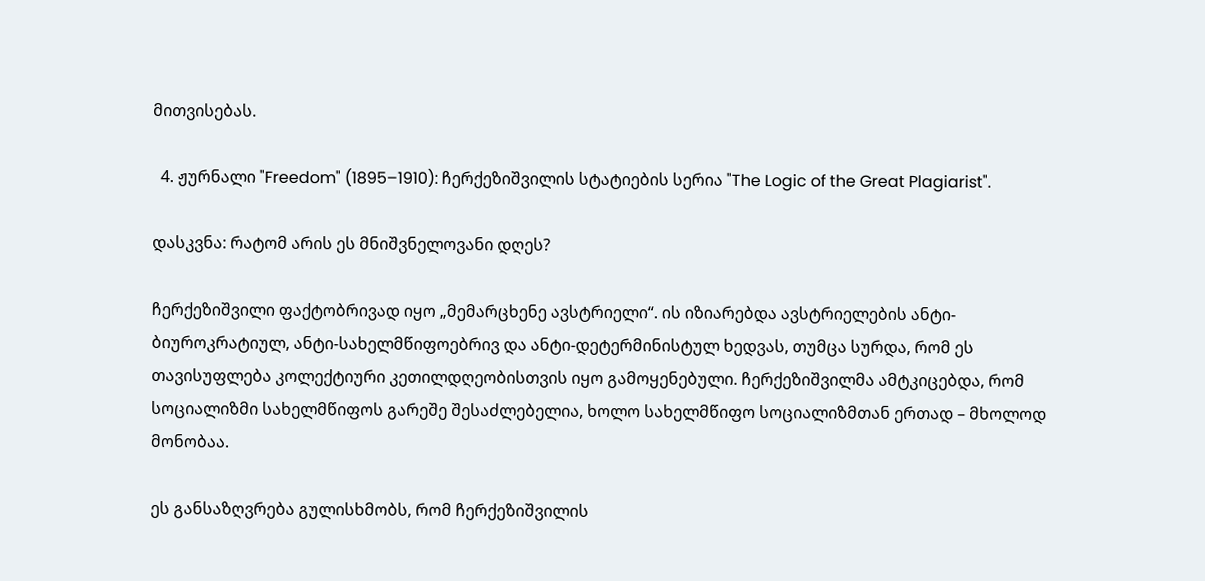მითვისებას.

  4. ჟურნალი "Freedom" (1895–1910): ჩერქეზიშვილის სტატიების სერია "The Logic of the Great Plagiarist".

დასკვნა: რატომ არის ეს მნიშვნელოვანი დღეს?

ჩერქეზიშვილი ფაქტობრივად იყო „მემარცხენე ავსტრიელი“. ის იზიარებდა ავსტრიელების ანტი-ბიუროკრატიულ, ანტი-სახელმწიფოებრივ და ანტი-დეტერმინისტულ ხედვას, თუმცა სურდა, რომ ეს თავისუფლება კოლექტიური კეთილდღეობისთვის იყო გამოყენებული. ჩერქეზიშვილმა ამტკიცებდა, რომ სოციალიზმი სახელმწიფოს გარეშე შესაძლებელია, ხოლო სახელმწიფო სოციალიზმთან ერთად – მხოლოდ მონობაა.

ეს განსაზღვრება გულისხმობს, რომ ჩერქეზიშვილის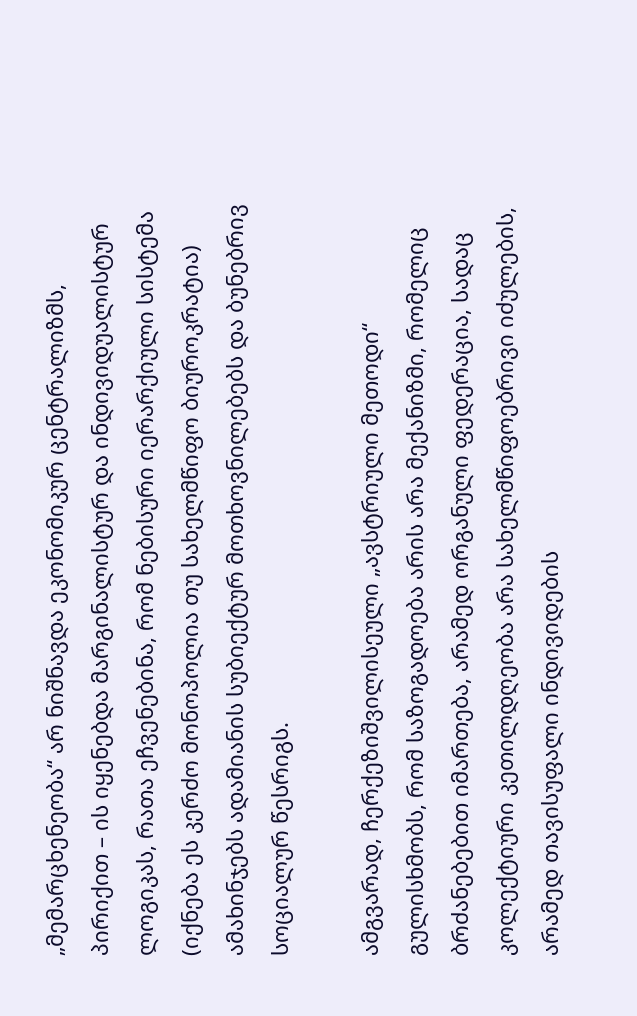„მემარცხენეობა“ არ ნიშნავდა ეკონომიკურ ცენტრალიზმს, პირიქით – ის იყენებდა მარგინალისტურ და ინდივიდუალისტურ ლოგიკას, რათა ეჩვენებინა, რომ ნებისური იერარქიული სისტემა (იქნება ეს კერძო მონოპოლია თუ სახელმწიფო ბიუროკრატია) ამახინჯებს ადამიანის სუბიექტურ მოთხოვნილებებს და ბუნებრივ სოციალურ წესრიგს.

ამგვარად, ჩერქეზიშვილისეული „ავსტრიული მეთოდი“ გულისხმობს, რომ საზოგადოება არის არა მექანიზმი, რომელიც ბრძანებებით იმართება, არამედ ორგანული ფედერაცია, სადაც კოლექტიური კეთილდღეობა არა სახელმწიფოებრივი იძულების, არამედ თავისუფალი ინდივიდების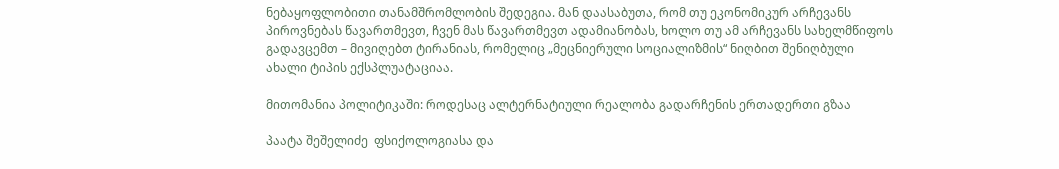ნებაყოფლობითი თანამშრომლობის შედეგია. მან დაასაბუთა, რომ თუ ეკონომიკურ არჩევანს პიროვნებას წავართმევთ, ჩვენ მას წავართმევთ ადამიანობას, ხოლო თუ ამ არჩევანს სახელმწიფოს გადავცემთ – მივიღებთ ტირანიას, რომელიც „მეცნიერული სოციალიზმის“ ნიღბით შენიღბული ახალი ტიპის ექსპლუატაციაა.

მითომანია პოლიტიკაში: როდესაც ალტერნატიული რეალობა გადარჩენის ერთადერთი გზაა

პაატა შეშელიძე  ფსიქოლოგიასა და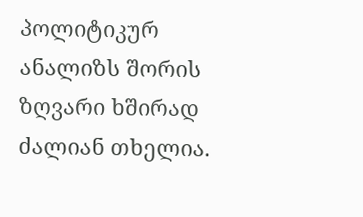პოლიტიკურ ანალიზს შორის ზღვარი ხშირად ძალიან თხელია.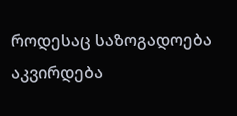როდესაც საზოგადოება აკვირდება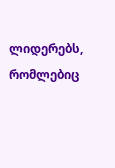ლიდერებს, რომლებიც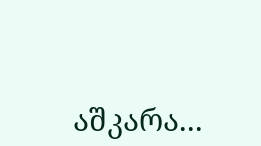აშკარა...